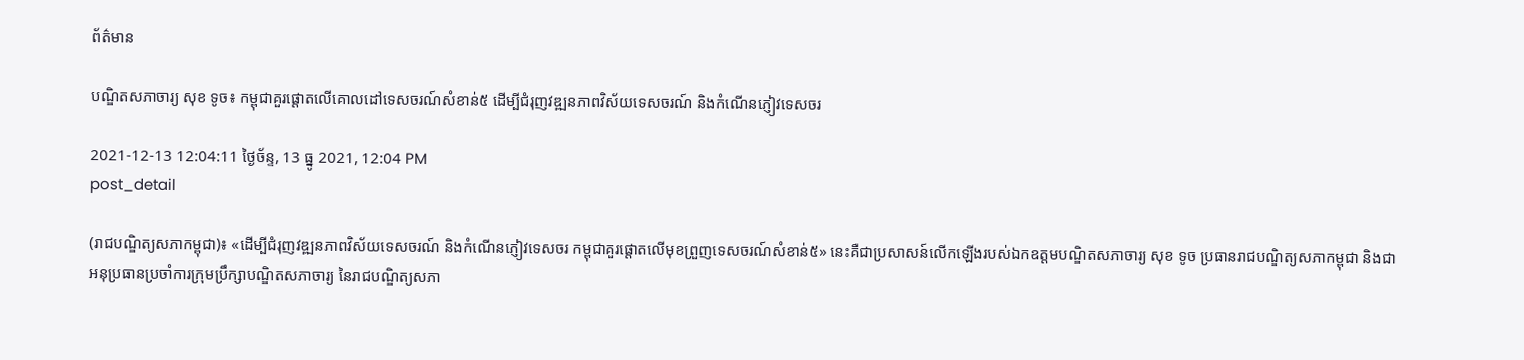ព័ត៌មាន

បណ្ឌិតសភាចារ្យ សុខ ទូច៖ កម្ពុជាគួរផ្ដោតលើគោលដៅទេសចរណ៍សំខាន់៥ ដើម្បីជំរុញវឌ្ឍនភាពវិស័យទេសចរណ៍ និងកំណើនភ្ញៀវទេសចរ

2021-12-13 12:04:11 ថ្ងៃច័ន្ទ, 13 ធ្នូ 2021, 12:04 PM
post_detail

(រាជបណ្ឌិត្យសភាកម្ពុជា)៖ «ដើម្បីជំរុញវឌ្ឍនភាពវិស័យទេសចរណ៍ និងកំណើនភ្ញៀវទេសចរ កម្ពុជាគួរផ្ដោតលើមុខព្រួញទេសចរណ៍សំខាន់៥» នេះគឺជាប្រសាសន៍លើកឡើងរបស់ឯកឧត្ដមបណ្ឌិតសភាចារ្យ សុខ ទូច ប្រធានរាជបណ្ឌិត្យសភាកម្ពុជា និងជាអនុប្រធានប្រចាំការក្រុមប្រឹក្សាបណ្ឌិតសភាចារ្យ នៃរាជបណ្ឌិត្យសភា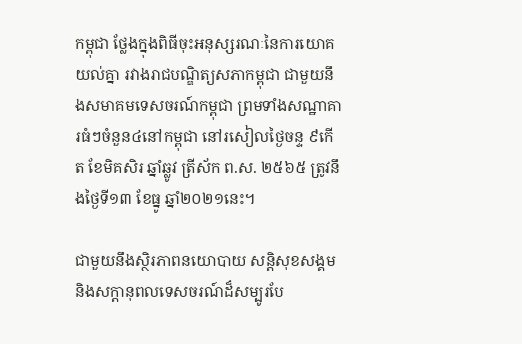កម្ពុជា ថ្លែងក្នុងពិធីចុះអនុស្សរណៈនៃការយោគយល់គ្នា រវាងរាជបណ្ឌិត្យសភាកម្ពុជា ជាមួយនឹងសមាគមទេសចរណ៍កម្ពុជា ព្រមទាំងសណ្ឋាគារធំៗចំនួន៤នៅកម្ពុជា នៅរសៀលថ្ងៃចន្ទ ៩កើត ខែមិគសិរ ឆ្នាំឆ្លូវ ត្រីស័ក ព.ស. ២៥៦៥ ត្រូវនឹងថ្ងៃទី១៣ ខែធ្នូ ឆ្នាំ២០២១នេះ។

ជាមួយនឹងស្ថិរភាពនយោបាយ សន្តិសុខសង្គម និងសក្ដានុពលទេសចរណ៍ដ៏សម្បូរបែ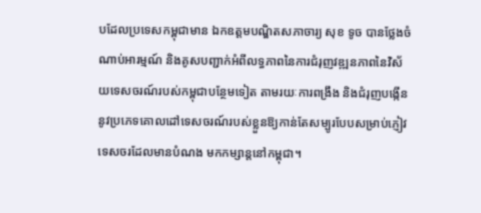បដែលប្រទេសកម្ពុជាមាន ឯកឧត្ដមបណ្ឌិតសភាចារ្យ សុខ ទូច បានថ្លែងចំណាប់អារម្មណ៍ និងគូសបញ្ជាក់អំពីលទ្ធភាពនៃការជំរុញវឌ្ឍនភាពនៃវិស័យទេសចរណ៍របស់កម្ពុជាបន្ថែមទៀត តាមរយៈការពង្រឹង និងជំរុញបង្កើននូវប្រភេទគោលដៅទេសចរណ៍របស់ខ្លួនឱ្យកាន់តែសម្បូរបែបសម្រាប់ភ្ញៀវទេសចរដែលមានបំណង មកកម្សាន្តនៅកម្ពុជា។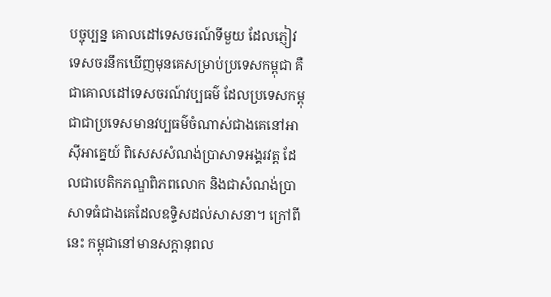បច្ចុប្បន្ន គោលដៅទេសចរណ៍ទីមួយ ដែលភ្ញៀវទេសចរនឹកឃើញមុនគេសម្រាប់ប្រទេសកម្ពុជា គឺជាគោលដៅទេសចរណ៍វប្បធម៌ ដែលប្រទេសកម្ពុជាជាប្រទេសមានវប្បធម៌ចំណាស់ជាងគេនៅអាស៊ីអាគ្នេយ៍ ពិសេសសំណង់ប្រាសាទអង្គរវត្ត ដែលជាបេតិកភណ្ឌពិភពលោក និងជាសំណង់ប្រាសាទធំជាងគេដែលឧទ្ទិសដល់សាសនា។ ក្រៅពីនេះ កម្ពុជានៅមានសក្ដានុពល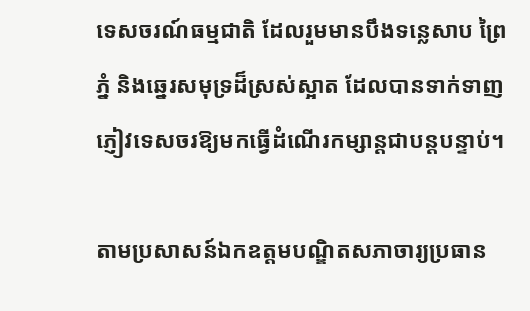ទេសចរណ៍ធម្មជាតិ ដែលរួមមានបឹងទន្លេសាប ព្រៃភ្នំ និងឆ្នេរសមុទ្រដ៏ស្រស់ស្អាត ដែលបានទាក់ទាញភ្ញៀវទេសចរឱ្យមកធ្វើដំណើរកម្សាន្តជាបន្តបន្ទាប់។

តាមប្រសាសន៍ឯកឧត្ដមបណ្ឌិតសភាចារ្យប្រធាន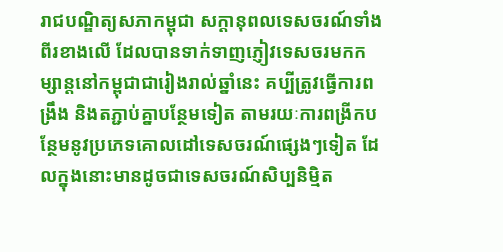រាជបណ្ឌិត្យសភាកម្ពុជា សក្ដានុពលទេសចរណ៍ទាំងពីរខាងលើ ដែលបានទាក់ទាញភ្ញៀវទេសចរមកកម្សាន្តនៅកម្ពុជាជារៀងរាល់ឆ្នាំនេះ គប្បីត្រូវធ្វើការពង្រឹង និងតភ្ជាប់គ្នាបន្ថែមទៀត តាមរយៈការពង្រីកបន្ថែមនូវប្រភេទគោលដៅទេសចរណ៍ផ្សេងៗទៀត ដែលក្នុងនោះមានដូចជាទេសចរណ៍សិប្បនិម្មិត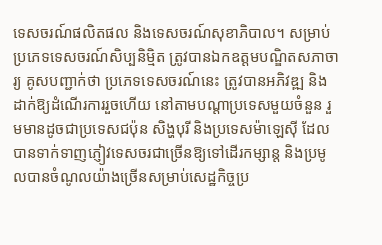ទេសចរណ៍ផលិតផល និងទេសចរណ៍សុខាភិបាល។ សម្រាប់ប្រភេទទេសចរណ៍សិប្បនិម្មិត ត្រូវបានឯកឧត្ដមបណ្ឌិតសភាចារ្យ គូសបញ្ជាក់ថា ប្រភេទទេសចរណ៍នេះ ត្រូវបានអភិវឌ្ឍ និងដាក់ឱ្យដំណើរការរួចហើយ នៅតាមបណ្ដាប្រទេសមួយចំនួន រួមមានដូចជាប្រទេសជប៉ុន សិង្ហបុរី និងប្រទេសម៉ាឡេស៊ី ដែលបានទាក់ទាញភ្ញៀវទេសចរជាច្រើនឱ្យទៅដើរកម្សាន្ត និងប្រមូលបានចំណូលយ៉ាងច្រើនសម្រាប់សេដ្ឋកិច្ចប្រ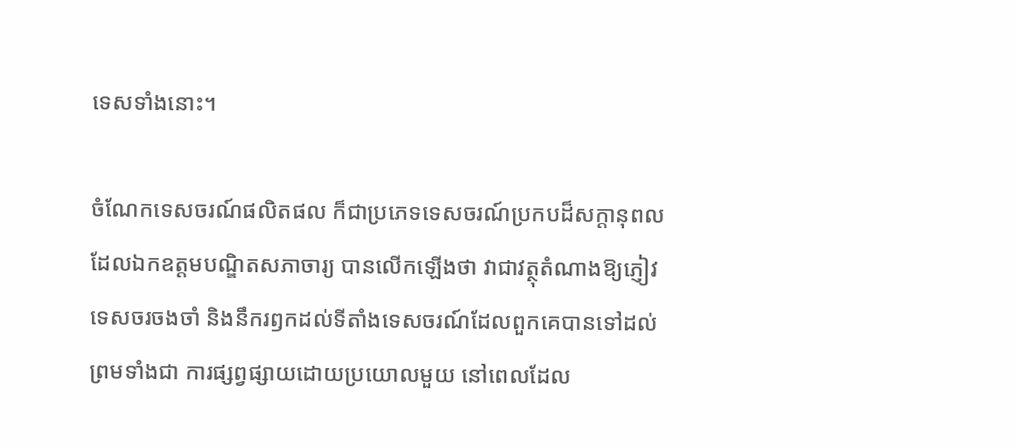ទេសទាំងនោះ។

ចំណែកទេសចរណ៍ផលិតផល ក៏ជាប្រភេទទេសចរណ៍ប្រកបដ៏សក្ដានុពល ដែលឯកឧត្ដមបណ្ឌិតសភាចារ្យ បានលើកឡើងថា វាជាវត្ថុតំណាងឱ្យភ្ញៀវទេសចរចងចាំ និងនឹករឭកដល់ទីតាំងទេសចរណ៍ដែលពួកគេបានទៅដល់ ព្រមទាំងជា ការផ្សព្វផ្សាយដោយប្រយោលមួយ នៅពេលដែល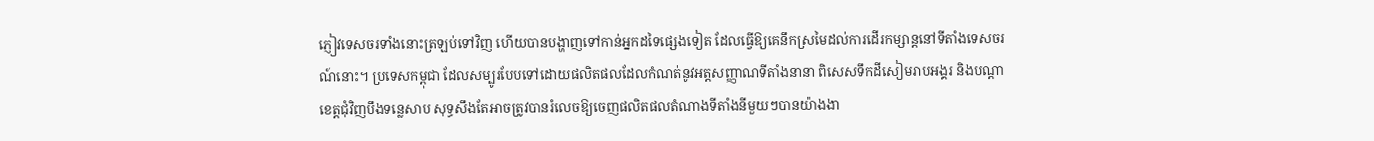ភ្ញៀវទេសចរទាំងនោះត្រឡប់ទៅវិញ ហើយបានបង្ហាញទៅកាន់អ្នកដទៃផ្សេងទៀត ដែលធ្វើឱ្យគេនឹកស្រមៃដល់ការដើរកម្សាន្តនៅទីតាំងទេសចរណ៍នោះ។ ប្រទេសកម្ពុជា ដែលសម្បូរបែបទៅដោយផលិតផលដែលកំណត់នូវអត្តសញ្ញាណទីតាំងនានា ពិសេសទឹកដីសៀមរាបអង្គរ និងបណ្ដាខេត្តជុំវិញបឹងទន្លេសាប សុទ្ធសឹងតែអាចត្រូវបានរំលេចឱ្យចេញផលិតផលតំណាងទីតាំងនីមួយៗបានយ៉ាងងា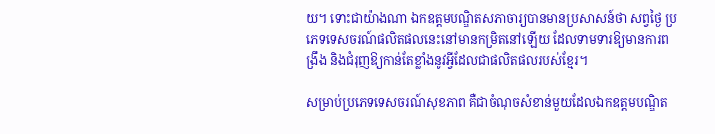យ។ ទោះជាយ៉ាងណា ឯកឧត្ដមបណ្ឌិតសភាចារ្យបានមានប្រសាសន៍ថា សព្វថ្ងៃ ប្រភេទទេសចរណ៍ផលិតផលនេះនៅមានកម្រិតនៅឡើយ ដែលទាមទារឱ្យមានការពង្រឹង និងជំរុញឱ្យកាន់តែខ្លាំងនូវអ្វីដែលជាផលិតផលរបស់ខ្មែរ។

សម្រាប់ប្រភេទទេសចរណ៍សុខភាព គឺជាចំណុចសំខាន់មួយដែលឯកឧត្ដមបណ្ឌិត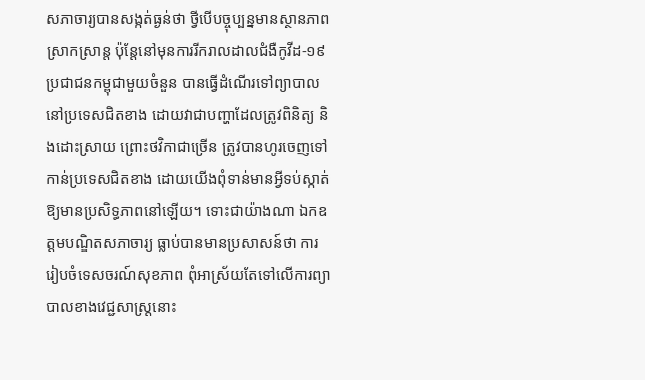សភាចារ្យបានសង្កត់ធ្ងន់ថា ថ្វីបើបច្ចុប្បន្នមានស្ថានភាពស្រាកស្រាន្ត ប៉ុន្តែនៅមុនការរីករាលដាលជំងឺកូវីដ-១៩ ប្រជាជនកម្ពុជាមួយចំនួន បានធ្វើដំណើរទៅព្យាបាលនៅប្រទេសជិតខាង ដោយវាជាបញ្ហាដែលត្រូវពិនិត្យ និងដោះស្រាយ ព្រោះថវិកាជាច្រើន ត្រូវបានហូរចេញទៅកាន់ប្រទេសជិតខាង ដោយយើងពុំទាន់មានអ្វីទប់ស្កាត់ឱ្យមានប្រសិទ្ធភាពនៅឡើយ។ ទោះជាយ៉ាងណា ឯកឧត្ដមបណ្ឌិតសភាចារ្យ ធ្លាប់បានមានប្រសាសន៍ថា ការរៀបចំទេសចរណ៍សុខភាព ពុំអាស្រ័យតែទៅលើការព្យាបាលខាងវេជ្ជសាស្ត្រនោះ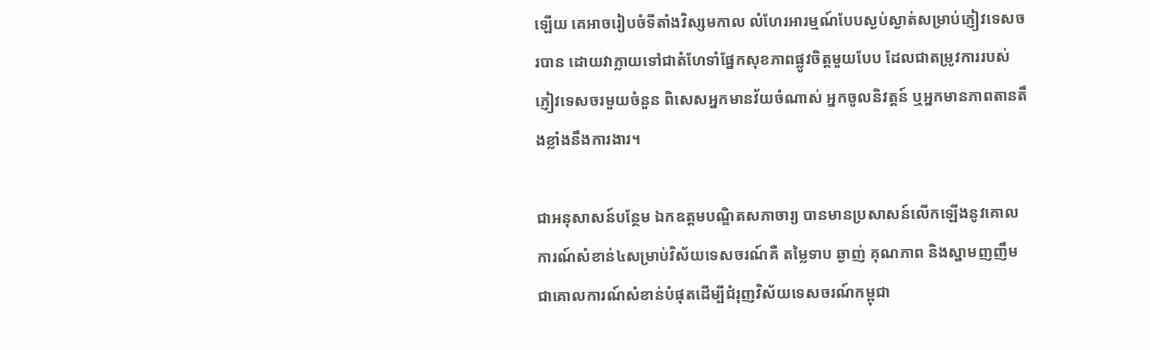ឡើយ គេអាចរៀបចំទីតាំងវិស្សមកាល លំហែរអារម្មណ៍បែបស្ងប់ស្ងាត់សម្រាប់ភ្ញៀវទេសចរបាន ដោយវាក្លាយទៅជាតំហែទាំផ្នែកសុខភាពផ្លូវចិត្តមួយបែប ដែលជាតម្រូវការរបស់ភ្ញៀវទេសចរមួយចំនួន ពិសេសអ្នកមានវ័យចំណាស់ អ្នកចូលនិវត្តន៍ ឬអ្នកមានភាពតានតឹងខ្លាំងនឹងការងារ។

ជាអនុសាសន៍បន្ថែម ឯកឧត្ដមបណ្ឌិតសភាចារ្យ បានមានប្រសាសន៍លើកឡើងនូវគោលការណ៍សំខាន់៤សម្រាប់វិស័យទេសចរណ៍គឺ តម្លៃទាប ឆ្ងាញ់ គុណភាព និងស្នាមញញឹម ជាគោលការណ៍សំខាន់បំផុតដើម្បីជំរុញវិស័យទេសចរណ៍កម្ពុជា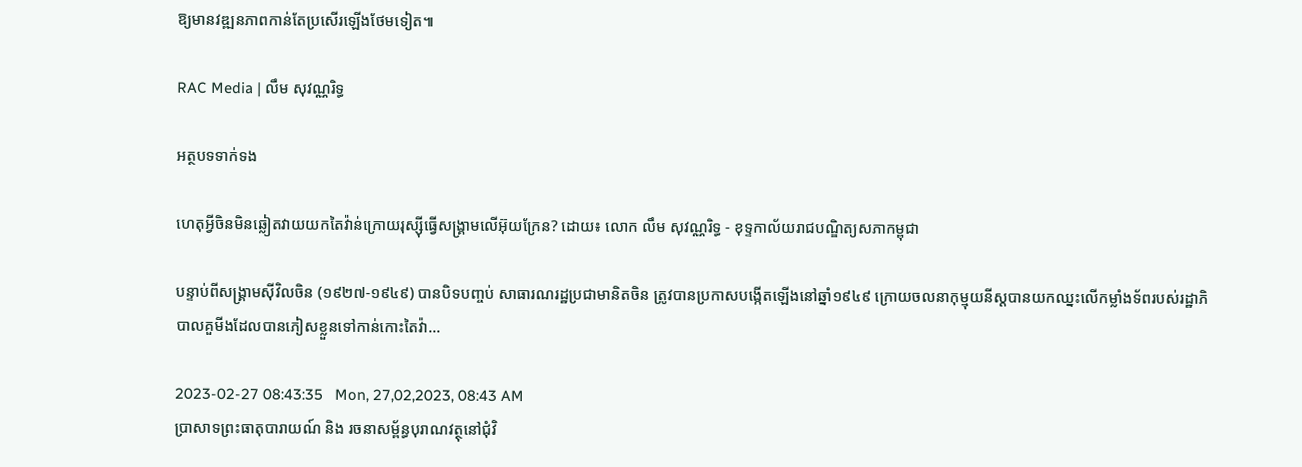ឱ្យមានវឌ្ឍនភាពកាន់តែប្រសើរឡើងថែមទៀត៕

RAC Media | លឹម សុវណ្ណរិទ្ធ

អត្ថបទទាក់ទង

ហេតុអ្វីចិនមិនឆ្លៀតវាយយកតៃវ៉ាន់ក្រោយរុស្ស៊ីធ្វើសង្គ្រាមលើអ៊ុយក្រែន? ដោយ៖ លោក លឹម សុវណ្ណរិទ្ធ - ខុទ្ទកាល័យរាជបណ្ឌិត្យសភាកម្ពុជា

បន្ទាប់ពីសង្គ្រាមស៊ីវិលចិន (១៩២៧-១៩៤៩) បានបិទបញ្ចប់ សាធារណរដ្ឋប្រជាមានិតចិន ត្រូវបានប្រកាសបង្កើតឡើងនៅឆ្នាំ១៩៤៩ ក្រោយចលនាកុម្មុយនីស្តបានយកឈ្នះលើកម្លាំងទ័ពរបស់រដ្ឋាភិបាលគួមីងដែលបានភៀសខ្លួនទៅកាន់កោះតៃវ៉ា...

2023-02-27 08:43:35   Mon, 27,02,2023, 08:43 AM
ប្រាសាទព្រះធាតុបារាយណ៍ និង រចនាសម្ព័ន្ធបុរាណវត្ថុនៅជុំវិ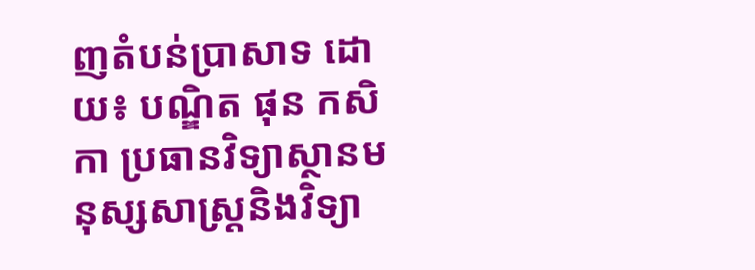ញតំបន់ប្រាសាទ ដោយ៖ បណ្ឌិត ផុន កសិកា ប្រធានវិទ្យាស្ថានមនុស្សសាស្ត្រនិងវិទ្យា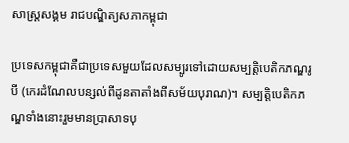សាស្ត្រសង្គម រាជបណ្ឌិត្យសភាកម្ពុជា

ប្រទេសកម្ពុជាគឺជាប្រទេសមួយដែលសម្បូរទៅដោយសម្បត្តិបេតិកភណ្ឌរូបី (កេរដំណែលបន្សល់ពីដូនតាតាំងពីសម័យបុរាណ)។ សម្បត្តិបេតិកភណ្ឌទាំងនោះរួមមានប្រាសាទបុ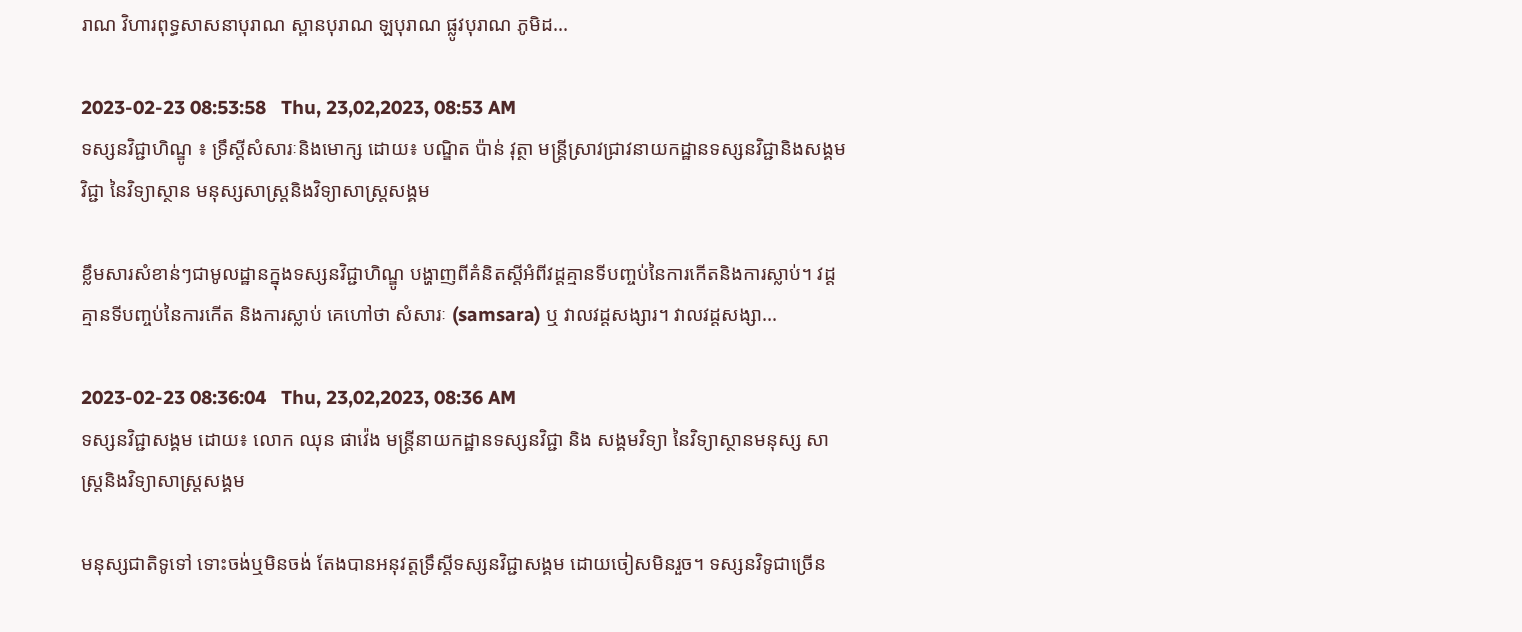រាណ វិហារពុទ្ធសាសនាបុរាណ ស្ពានបុរាណ ឡបុរាណ ផ្លូវបុរាណ ភូមិដ...

2023-02-23 08:53:58   Thu, 23,02,2023, 08:53 AM
ទស្សនវិជ្ជាហិណ្ឌូ ៖ ទ្រឹស្តីសំសារៈនិងមោក្ស ដោយ៖ បណ្ឌិត ប៉ាន់ វុត្ថា មន្ត្រីស្រាវជ្រាវនាយកដ្ឋានទស្សនវិជ្ជានិងសង្គមវិជ្ជា នៃវិទ្យាស្ថាន មនុស្សសាស្ត្រនិងវិទ្យាសាស្ត្រសង្គម

ខ្លឹមសារសំខាន់ៗជាមូលដ្ឋានក្នុងទស្សនវិជ្ជាហិណ្ឌូ បង្ហាញពីគំនិតស្តីអំពីវដ្តគ្មានទីបញ្ចប់នៃការកើតនិងការស្លាប់។ វដ្តគ្មានទីបញ្ចប់នៃការកើត និងការស្លាប់ គេហៅថា សំសារៈ (samsara) ឬ វាលវដ្តសង្សារ។ វាលវដ្តសង្សា...

2023-02-23 08:36:04   Thu, 23,02,2023, 08:36 AM
ទស្សនវិជ្ជាសង្គម ដោយ៖ លោក ឈុន ផាវ៉េង មន្ត្រីនាយកដ្ឋានទស្សនវិជ្ជា និង សង្គមវិទ្យា នៃវិទ្យាស្ថានមនុស្ស សាស្ត្រនិងវិទ្យាសាស្រ្តសង្គម

មនុស្សជាតិទូទៅ ទោះចង់ឬមិនចង់ តែងបានអនុវត្តទ្រឹស្តីទស្សនវិជ្ជាសង្គម ដោយចៀសមិនរួច។ ទស្សនវិទូជាច្រើន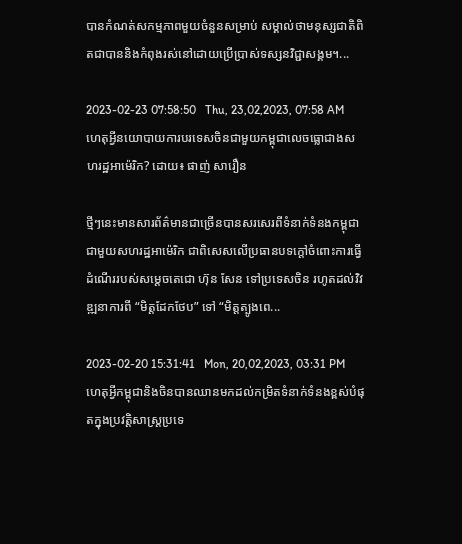បានកំណត់សកម្មភាពមួយចំនួនសម្រាប់ សម្គាល់ថាមនុស្សជាតិពិតជាបាននិងកំពុងរស់នៅដោយប្រើប្រាស់ទស្សនវិជ្ជាសង្គម។...

2023-02-23 07:58:50   Thu, 23,02,2023, 07:58 AM
ហេតុអ្វីនយោបាយការបរទេសចិនជាមួយកម្ពុជាលេចធ្លោជាងសហរដ្ឋអាម៉េរិក? ដោយ៖ ផាញ់ សារឿន

ថ្មីៗនេះមានសារព័ត៌មានជាច្រើនបានសរសេរពីទំនាក់ទំនងកម្ពុជាជាមួយសហរដ្ឋអាម៉េរិក ជាពិសេសលើប្រធានបទក្ដៅចំពោះការធ្វើដំណើររបស់សម្ដេចតេជោ ហ៊ុន សែន ទៅប្រទេសចិន រហូតដល់វិវឌ្ឍនាការពី “មិត្តដែកថែប” ទៅ “មិត្តត្បូងពេ...

2023-02-20 15:31:41   Mon, 20,02,2023, 03:31 PM
ហេតុអ្វីកម្ពុជានិងចិនបានឈានមកដល់កម្រិតទំនាក់ទំនងខ្ពស់បំផុតក្នុងប្រវត្តិសាស្ត្រប្រទេ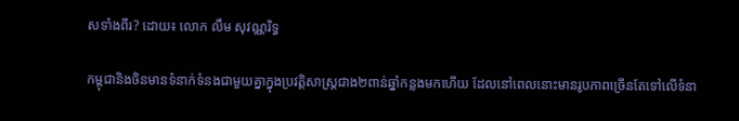សទាំងពីរ? ដោយ៖ លោក លឹម សុវណ្ណរិទ្ធ

កម្ពុជានិងចិនមានទំនាក់ទំនងជាមួយគ្នាក្នុងប្រវត្តិសាស្ត្រជាង២ពាន់ឆ្នាំកន្លងមកហើយ ដែលនៅពេលនោះមានរូបភាពច្រើនតែទៅលើទំនា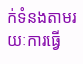ក់ទំនងតាមរយៈការធ្វើ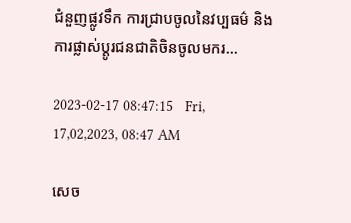ជំនួញផ្លូវទឹក ការជ្រាបចូលនៃវប្បធម៌ និងការផ្លាស់ប្ដូរជនជាតិចិនចូលមករ...

2023-02-17 08:47:15   Fri, 17,02,2023, 08:47 AM

សេច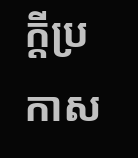ក្តីប្រកាស